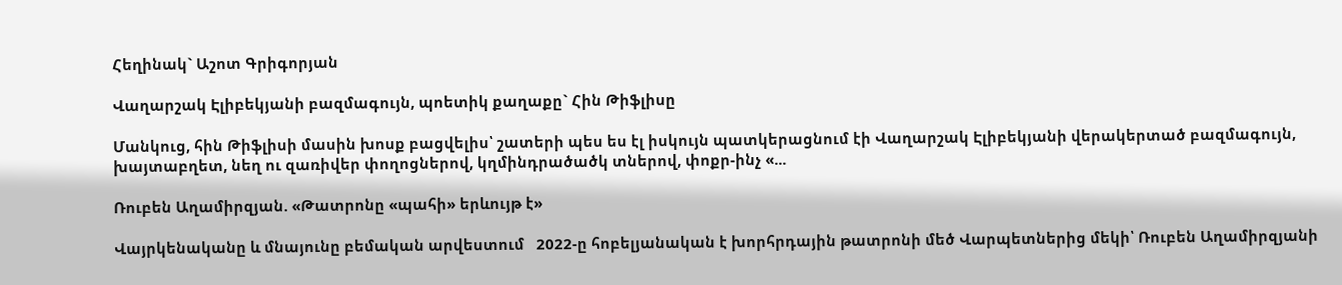Հեղինակ` Աշոտ Գրիգորյան

Վաղարշակ Էլիբեկյանի բազմագույն, պոետիկ քաղաքը` Հին Թիֆլիսը

Մանկուց, հին Թիֆլիսի մասին խոսք բացվելիս՝ շատերի պես ես էլ իսկույն պատկերացնում էի Վաղարշակ Էլիբեկյանի վերակերտած բազմագույն, խայտաբղետ, նեղ ու զառիվեր փողոցներով, կղմինդրածածկ տներով, փոքր-ինչ «...

Ռուբեն Աղամիրզյան. «Թատրոնը «պահի» երևույթ է»

Վայրկենականը և մնայունը բեմական արվեստում   2022-ը հոբելյանական է խորհրդային թատրոնի մեծ Վարպետներից մեկի՝ Ռուբեն Աղամիրզյանի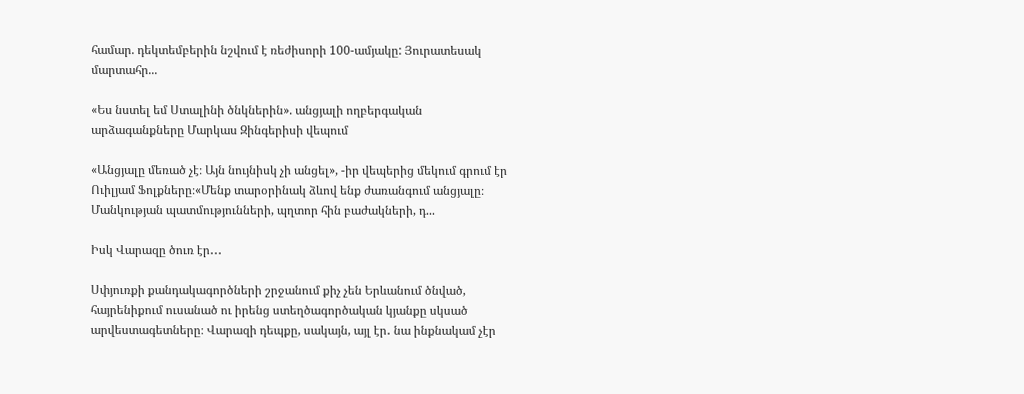համար. դեկտեմբերին նշվում է ռեժիսորի 100-ամյակը: Յուրատեսակ մարտահր...

«Ես նստել եմ Ստալինի ծնկներին». անցյալի ողբերգական արձագանքները Մարկաս Զինգերիսի վեպում

«Անցյալը մեռած չէ։ Այն նույնիսկ չի անցել», -իր վեպերից մեկում գրում էր Ուիլյամ Ֆոլքները։«Մենք տարօրինակ ձևով ենք ժառանգում անցյալը։ Մանկության պատմությունների, պղտոր հին բաժակների, դ...

Իսկ Վարազը ծուռ էր․․․

Սփյուռքի քանդակագործների շրջանում քիչ չեն Երևանում ծնված, հայրենիքում ուսանած ու իրենց ստեղծագործական կյանքը սկսած արվեստագետները։ Վարազի դեպքը, սակայն, այլ էր․ նա ինքնակամ չէր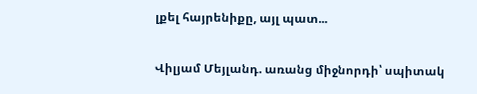լքել հայրենիքը, այլ պատ...

Վիլյամ Մեյլանդ. առանց միջնորդի՝ սպիտակ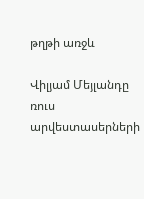թղթի առջև

Վիլյամ Մեյլանդը ռուս արվեստասերների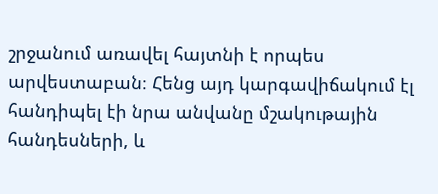շրջանում առավել հայտնի է որպես արվեստաբան։ Հենց այդ կարգավիճակում էլ հանդիպել էի նրա անվանը մշակութային հանդեսների, և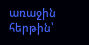առաջին հերթին՝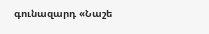գունազարդ «Նաշե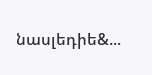նասլեդիե&...